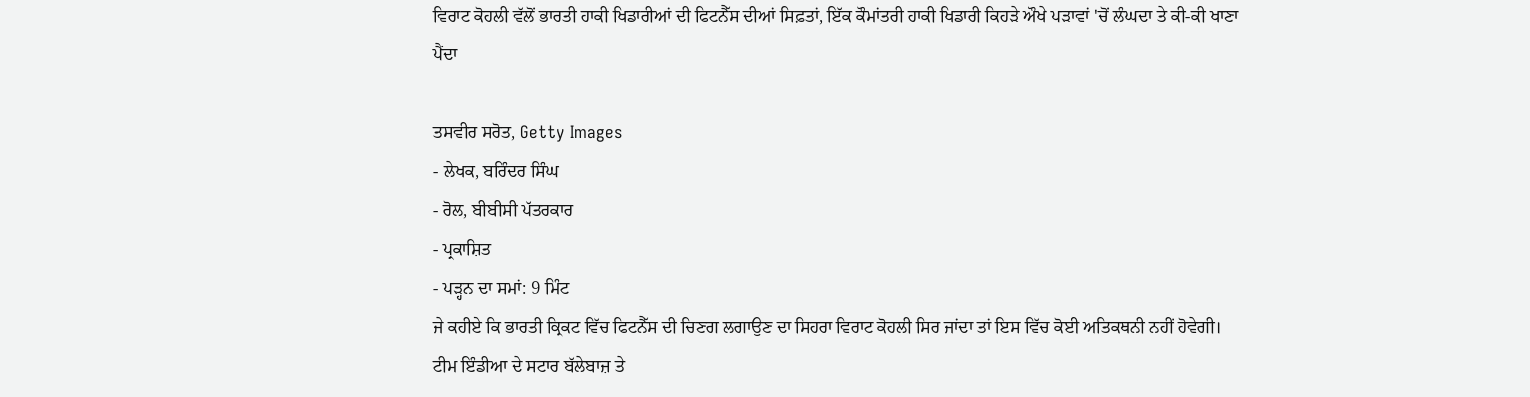ਵਿਰਾਟ ਕੋਹਲੀ ਵੱਲੋਂ ਭਾਰਤੀ ਹਾਕੀ ਖਿਡਾਰੀਆਂ ਦੀ ਫਿਟਨੈੱਸ ਦੀਆਂ ਸਿਫ਼ਤਾਂ, ਇੱਕ ਕੌਮਾਂਤਰੀ ਹਾਕੀ ਖਿਡਾਰੀ ਕਿਹੜੇ ਔਖੇ ਪੜਾਵਾਂ 'ਚੋਂ ਲੰਘਦਾ ਤੇ ਕੀ-ਕੀ ਖਾਣਾ ਪੈਂਦਾ

ਤਸਵੀਰ ਸਰੋਤ, Getty Images
- ਲੇਖਕ, ਬਰਿੰਦਰ ਸਿੰਘ
- ਰੋਲ, ਬੀਬੀਸੀ ਪੱਤਰਕਾਰ
- ਪ੍ਰਕਾਸ਼ਿਤ
- ਪੜ੍ਹਨ ਦਾ ਸਮਾਂ: 9 ਮਿੰਟ
ਜੇ ਕਹੀਏ ਕਿ ਭਾਰਤੀ ਕ੍ਰਿਕਟ ਵਿੱਚ ਫਿਟਨੈੱਸ ਦੀ ਚਿਣਗ ਲਗਾਉਣ ਦਾ ਸਿਹਰਾ ਵਿਰਾਟ ਕੋਹਲੀ ਸਿਰ ਜਾਂਦਾ ਤਾਂ ਇਸ ਵਿੱਚ ਕੋਈ ਅਤਿਕਥਨੀ ਨਹੀਂ ਹੋਵੇਗੀ।
ਟੀਮ ਇੰਡੀਆ ਦੇ ਸਟਾਰ ਬੱਲੇਬਾਜ਼ ਤੇ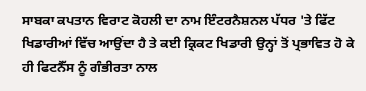ਸਾਬਕਾ ਕਪਤਾਨ ਵਿਰਾਟ ਕੋਹਲੀ ਦਾ ਨਾਮ ਇੰਟਰਨੈਸ਼ਨਲ ਪੱਧਰ 'ਤੇ ਫਿੱਟ ਖਿਡਾਰੀਆਂ ਵਿੱਚ ਆਉਂਦਾ ਹੈ ਤੇ ਕਈ ਕ੍ਰਿਕਟ ਖਿਡਾਰੀ ਉਨ੍ਹਾਂ ਤੋਂ ਪ੍ਰਭਾਵਿਤ ਹੋ ਕੇ ਹੀ ਫਿਟਨੈੱਸ ਨੂੰ ਗੰਭੀਰਤਾ ਨਾਲ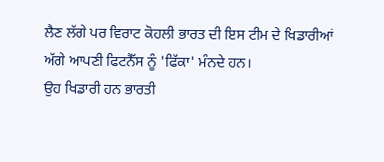ਲੈਣ ਲੱਗੇ ਪਰ ਵਿਰਾਟ ਕੋਹਲੀ ਭਾਰਤ ਦੀ ਇਸ ਟੀਮ ਦੇ ਖਿਡਾਰੀਆਂ ਅੱਗੇ ਆਪਣੀ ਫਿਟਨੈੱਸ ਨੂੰ 'ਫਿੱਕਾ' ਮੰਨਦੇ ਹਨ।
ਉਹ ਖਿਡਾਰੀ ਹਨ ਭਾਰਤੀ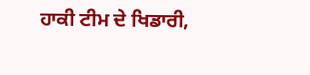ਹਾਕੀ ਟੀਮ ਦੇ ਖਿਡਾਰੀ,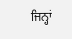ਜਿਨ੍ਹਾਂ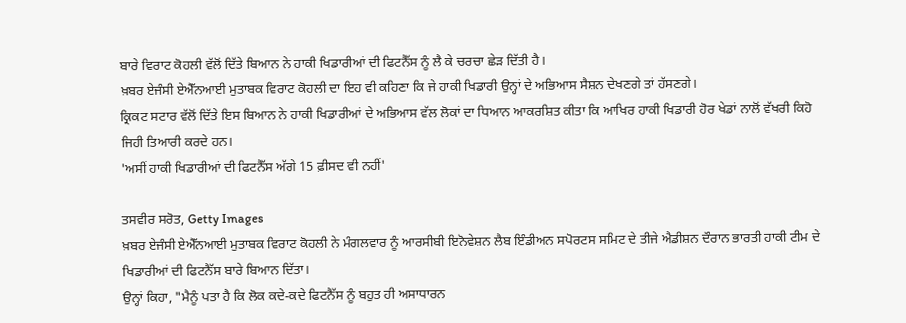ਬਾਰੇ ਵਿਰਾਟ ਕੋਹਲੀ ਵੱਲੋਂ ਦਿੱਤੇ ਬਿਆਨ ਨੇ ਹਾਕੀ ਖਿਡਾਰੀਆਂ ਦੀ ਫਿਟਨੈੱਸ ਨੂੰ ਲੈ ਕੇ ਚਰਚਾ ਛੇੜ ਦਿੱਤੀ ਹੈ।
ਖ਼ਬਰ ਏਜੰਸੀ ਏਐੱਨਆਈ ਮੁਤਾਬਕ ਵਿਰਾਟ ਕੋਹਲੀ ਦਾ ਇਹ ਵੀ ਕਹਿਣਾ ਕਿ ਜੇ ਹਾਕੀ ਖਿਡਾਰੀ ਉਨ੍ਹਾਂ ਦੇ ਅਭਿਆਸ ਸੈਸ਼ਨ ਦੇਖਣਗੇ ਤਾਂ ਹੱਸਣਗੇ।
ਕ੍ਰਿਕਟ ਸਟਾਰ ਵੱਲੋਂ ਦਿੱਤੇ ਇਸ ਬਿਆਨ ਨੇ ਹਾਕੀ ਖਿਡਾਰੀਆਂ ਦੇ ਅਭਿਆਸ ਵੱਲ ਲੋਕਾਂ ਦਾ ਧਿਆਨ ਆਕਰਸ਼ਿਤ ਕੀਤਾ ਕਿ ਆਖਿਰ ਹਾਕੀ ਖਿਡਾਰੀ ਹੋਰ ਖੇਡਾਂ ਨਾਲੋਂ ਵੱਖਰੀ ਕਿਹੋ ਜਿਹੀ ਤਿਆਰੀ ਕਰਦੇ ਹਨ।
'ਅਸੀਂ ਹਾਕੀ ਖਿਡਾਰੀਆਂ ਦੀ ਫਿਟਨੈੱਸ ਅੱਗੇ 15 ਫ਼ੀਸਦ ਵੀ ਨਹੀਂ'

ਤਸਵੀਰ ਸਰੋਤ, Getty Images
ਖ਼ਬਰ ਏਜੰਸੀ ਏਐੱਨਆਈ ਮੁਤਾਬਕ ਵਿਰਾਟ ਕੋਹਲੀ ਨੇ ਮੰਗਲਵਾਰ ਨੂੰ ਆਰਸੀਬੀ ਇਨੋਵੇਸ਼ਨ ਲੈਬ ਇੰਡੀਅਨ ਸਪੋਰਟਸ ਸਮਿਟ ਦੇ ਤੀਜੇ ਐਡੀਸ਼ਨ ਦੌਰਾਨ ਭਾਰਤੀ ਹਾਕੀ ਟੀਮ ਦੇ ਖਿਡਾਰੀਆਂ ਦੀ ਫਿਟਨੈੱਸ ਬਾਰੇ ਬਿਆਨ ਦਿੱਤਾ।
ਉਨ੍ਹਾਂ ਕਿਹਾ, "ਮੈਨੂੰ ਪਤਾ ਹੈ ਕਿ ਲੋਕ ਕਦੇ-ਕਦੇ ਫਿਟਨੈੱਸ ਨੂੰ ਬਹੁਤ ਹੀ ਅਸਾਧਾਰਨ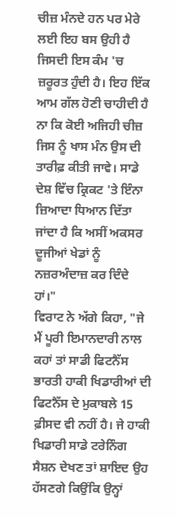ਚੀਜ਼ ਮੰਨਦੇ ਹਨ ਪਰ ਮੇਰੇ ਲਈ ਇਹ ਬਸ ਉਹੀ ਹੈ ਜਿਸਦੀ ਇਸ ਕੰਮ 'ਚ ਜ਼ਰੂਰਤ ਹੁੰਦੀ ਹੈ। ਇਹ ਇੱਕ ਆਮ ਗੱਲ ਹੋਣੀ ਚਾਹੀਦੀ ਹੈ ਨਾ ਕਿ ਕੋਈ ਅਜਿਹੀ ਚੀਜ਼ ਜਿਸ ਨੂੰ ਖਾਸ ਮੰਨ ਉਸ ਦੀ ਤਾਰੀਫ਼ ਕੀਤੀ ਜਾਵੇ। ਸਾਡੇ ਦੇਸ਼ ਵਿੱਚ ਕ੍ਰਿਕਟ 'ਤੇ ਇੰਨਾ ਜ਼ਿਆਦਾ ਧਿਆਨ ਦਿੱਤਾ ਜਾਂਦਾ ਹੈ ਕਿ ਅਸੀਂ ਅਕਸਰ ਦੂਜੀਆਂ ਖੇਡਾਂ ਨੂੰ ਨਜ਼ਰਅੰਦਾਜ਼ ਕਰ ਦਿੰਦੇ ਹਾਂ।"
ਵਿਰਾਟ ਨੇ ਅੱਗੇ ਕਿਹਾ, "ਜੇ ਮੈਂ ਪੂਰੀ ਇਮਾਨਦਾਰੀ ਨਾਲ ਕਹਾਂ ਤਾਂ ਸਾਡੀ ਫਿਟਨੈੱਸ ਭਾਰਤੀ ਹਾਕੀ ਖਿਡਾਰੀਆਂ ਦੀ ਫਿਟਨੈੱਸ ਦੇ ਮੁਕਾਬਲੇ 15 ਫ਼ੀਸਦ ਵੀ ਨਹੀਂ ਹੈ। ਜੇ ਹਾਕੀ ਖਿਡਾਰੀ ਸਾਡੇ ਟਰੇਨਿੰਗ ਸੈਸ਼ਨ ਦੇਖਣ ਤਾਂ ਸ਼ਾਇਦ ਉਹ ਹੱਸਣਗੇ ਕਿਉਂਕਿ ਉਨ੍ਹਾਂ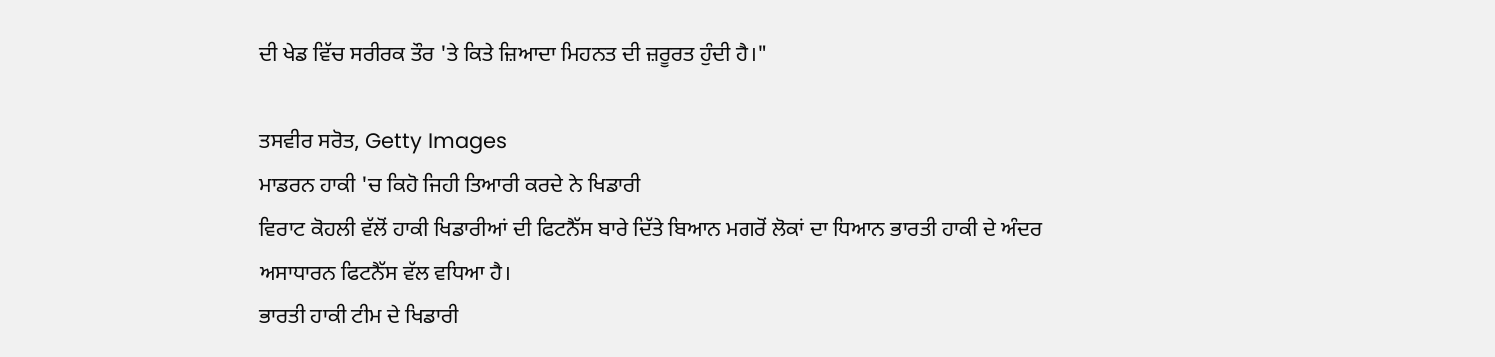ਦੀ ਖੇਡ ਵਿੱਚ ਸਰੀਰਕ ਤੌਰ 'ਤੇ ਕਿਤੇ ਜ਼ਿਆਦਾ ਮਿਹਨਤ ਦੀ ਜ਼ਰੂਰਤ ਹੁੰਦੀ ਹੈ।"

ਤਸਵੀਰ ਸਰੋਤ, Getty Images
ਮਾਡਰਨ ਹਾਕੀ 'ਚ ਕਿਹੋ ਜਿਹੀ ਤਿਆਰੀ ਕਰਦੇ ਨੇ ਖਿਡਾਰੀ
ਵਿਰਾਟ ਕੋਹਲੀ ਵੱਲੋਂ ਹਾਕੀ ਖਿਡਾਰੀਆਂ ਦੀ ਫਿਟਨੈੱਸ ਬਾਰੇ ਦਿੱਤੇ ਬਿਆਨ ਮਗਰੋਂ ਲੋਕਾਂ ਦਾ ਧਿਆਨ ਭਾਰਤੀ ਹਾਕੀ ਦੇ ਅੰਦਰ ਅਸਾਧਾਰਨ ਫਿਟਨੈੱਸ ਵੱਲ ਵਧਿਆ ਹੈ।
ਭਾਰਤੀ ਹਾਕੀ ਟੀਮ ਦੇ ਖਿਡਾਰੀ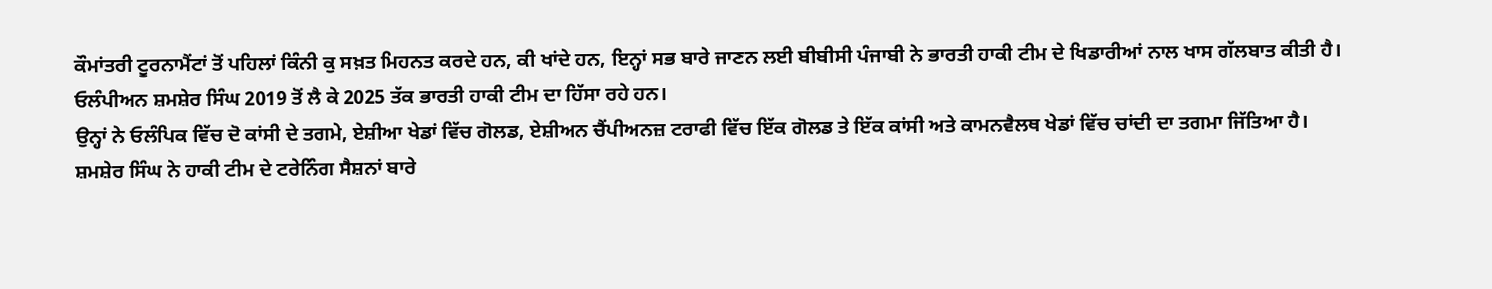ਕੌਮਾਂਤਰੀ ਟੂਰਨਾਮੈਂਟਾਂ ਤੋਂ ਪਹਿਲਾਂ ਕਿੰਨੀ ਕੁ ਸਖ਼ਤ ਮਿਹਨਤ ਕਰਦੇ ਹਨ, ਕੀ ਖਾਂਦੇ ਹਨ, ਇਨ੍ਹਾਂ ਸਭ ਬਾਰੇ ਜਾਣਨ ਲਈ ਬੀਬੀਸੀ ਪੰਜਾਬੀ ਨੇ ਭਾਰਤੀ ਹਾਕੀ ਟੀਮ ਦੇ ਖਿਡਾਰੀਆਂ ਨਾਲ ਖਾਸ ਗੱਲਬਾਤ ਕੀਤੀ ਹੈ।
ਓਲੰਪੀਅਨ ਸ਼ਮਸ਼ੇਰ ਸਿੰਘ 2019 ਤੋਂ ਲੈ ਕੇ 2025 ਤੱਕ ਭਾਰਤੀ ਹਾਕੀ ਟੀਮ ਦਾ ਹਿੱਸਾ ਰਹੇ ਹਨ।
ਉਨ੍ਹਾਂ ਨੇ ਓਲੰਪਿਕ ਵਿੱਚ ਦੋ ਕਾਂਸੀ ਦੇ ਤਗਮੇ, ਏਸ਼ੀਆ ਖੇਡਾਂ ਵਿੱਚ ਗੋਲਡ, ਏਸ਼ੀਅਨ ਚੈਂਪੀਅਨਜ਼ ਟਰਾਫੀ ਵਿੱਚ ਇੱਕ ਗੋਲਡ ਤੇ ਇੱਕ ਕਾਂਸੀ ਅਤੇ ਕਾਮਨਵੈਲਥ ਖੇਡਾਂ ਵਿੱਚ ਚਾਂਦੀ ਦਾ ਤਗਮਾ ਜਿੱਤਿਆ ਹੈ।
ਸ਼ਮਸ਼ੇਰ ਸਿੰਘ ਨੇ ਹਾਕੀ ਟੀਮ ਦੇ ਟਰੇਨਿੰਗ ਸੈਸ਼ਨਾਂ ਬਾਰੇ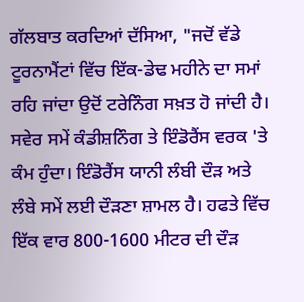ਗੱਲਬਾਤ ਕਰਦਿਆਂ ਦੱਸਿਆ, "ਜਦੋਂ ਵੱਡੇ ਟੂਰਨਾਮੈਂਟਾਂ ਵਿੱਚ ਇੱਕ-ਡੇਢ ਮਹੀਨੇ ਦਾ ਸਮਾਂ ਰਹਿ ਜਾਂਦਾ ਉਦੋਂ ਟਰੇਨਿੰਗ ਸਖ਼ਤ ਹੋ ਜਾਂਦੀ ਹੈ। ਸਵੇਰ ਸਮੇਂ ਕੰਡੀਸ਼ਨਿੰਗ ਤੇ ਇੰਡੋਰੈਂਸ ਵਰਕ 'ਤੇ ਕੰਮ ਹੁੰਦਾ। ਇੰਡੋਰੈਂਸ ਯਾਨੀ ਲੰਬੀ ਦੌੜ ਅਤੇ ਲੰਬੇ ਸਮੇਂ ਲਈ ਦੌੜਣਾ ਸ਼ਾਮਲ ਹੈ। ਹਫਤੇ ਵਿੱਚ ਇੱਕ ਵਾਰ 800-1600 ਮੀਟਰ ਦੀ ਦੌੜ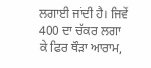ਲਗਾਈ ਜਾਂਦੀ ਹੈ। ਜਿਵੇਂ 400 ਦਾ ਚੱਕਰ ਲਗਾ ਕੇ ਫਿਰ ਥੌੜਾ ਆਰਾਮ,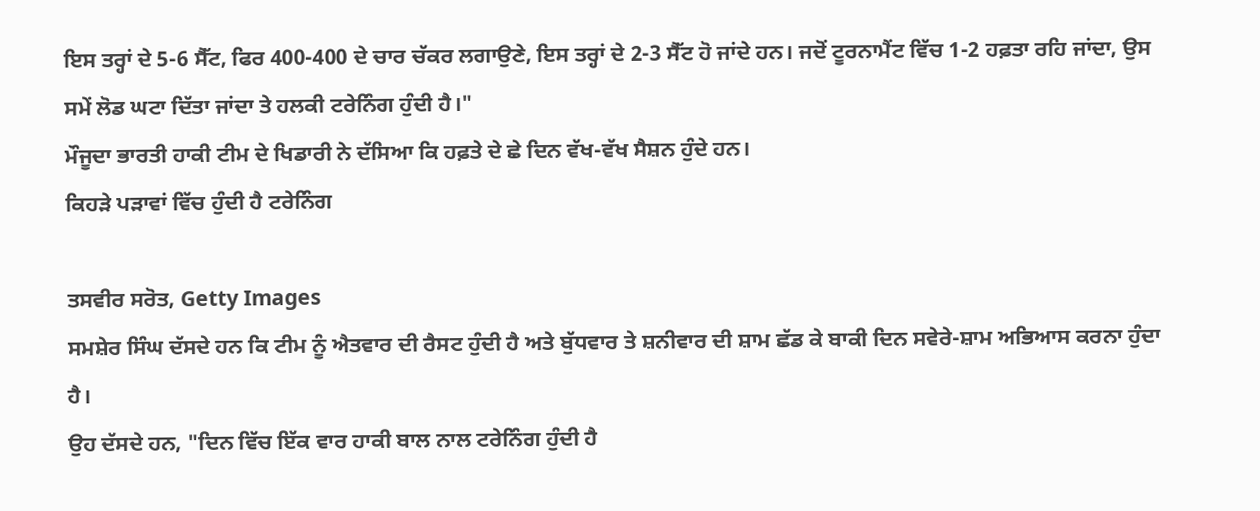ਇਸ ਤਰ੍ਹਾਂ ਦੇ 5-6 ਸੈੱਟ, ਫਿਰ 400-400 ਦੇ ਚਾਰ ਚੱਕਰ ਲਗਾਉਣੇ, ਇਸ ਤਰ੍ਹਾਂ ਦੇ 2-3 ਸੈੱਟ ਹੋ ਜਾਂਦੇ ਹਨ। ਜਦੋਂ ਟੂਰਨਾਮੈਂਟ ਵਿੱਚ 1-2 ਹਫ਼ਤਾ ਰਹਿ ਜਾਂਦਾ, ਉਸ ਸਮੇਂ ਲੋਡ ਘਟਾ ਦਿੱਤਾ ਜਾਂਦਾ ਤੇ ਹਲਕੀ ਟਰੇਨਿੰਗ ਹੁੰਦੀ ਹੈ।"
ਮੌਜੂਦਾ ਭਾਰਤੀ ਹਾਕੀ ਟੀਮ ਦੇ ਖਿਡਾਰੀ ਨੇ ਦੱਸਿਆ ਕਿ ਹਫ਼ਤੇ ਦੇ ਛੇ ਦਿਨ ਵੱਖ-ਵੱਖ ਸੈਸ਼ਨ ਹੁੰਦੇ ਹਨ।
ਕਿਹੜੇ ਪੜਾਵਾਂ ਵਿੱਚ ਹੁੰਦੀ ਹੈ ਟਰੇਨਿੰਗ

ਤਸਵੀਰ ਸਰੋਤ, Getty Images
ਸਮਸ਼ੇਰ ਸਿੰਘ ਦੱਸਦੇ ਹਨ ਕਿ ਟੀਮ ਨੂੰ ਐਤਵਾਰ ਦੀ ਰੈਸਟ ਹੁੰਦੀ ਹੈ ਅਤੇ ਬੁੱਧਵਾਰ ਤੇ ਸ਼ਨੀਵਾਰ ਦੀ ਸ਼ਾਮ ਛੱਡ ਕੇ ਬਾਕੀ ਦਿਨ ਸਵੇਰੇ-ਸ਼ਾਮ ਅਭਿਆਸ ਕਰਨਾ ਹੁੰਦਾ ਹੈ।
ਉਹ ਦੱਸਦੇ ਹਨ, "ਦਿਨ ਵਿੱਚ ਇੱਕ ਵਾਰ ਹਾਕੀ ਬਾਲ ਨਾਲ ਟਰੇਨਿੰਗ ਹੁੰਦੀ ਹੈ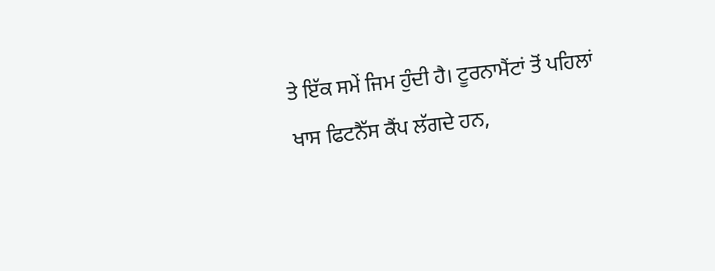ਤੇ ਇੱਕ ਸਮੇਂ ਜਿਮ ਹੁੰਦੀ ਹੈ। ਟੂਰਨਾਮੈਂਟਾਂ ਤੋਂ ਪਹਿਲਾਂ ਖਾਸ ਫਿਟਨੈੱਸ ਕੈਂਪ ਲੱਗਦੇ ਹਨ,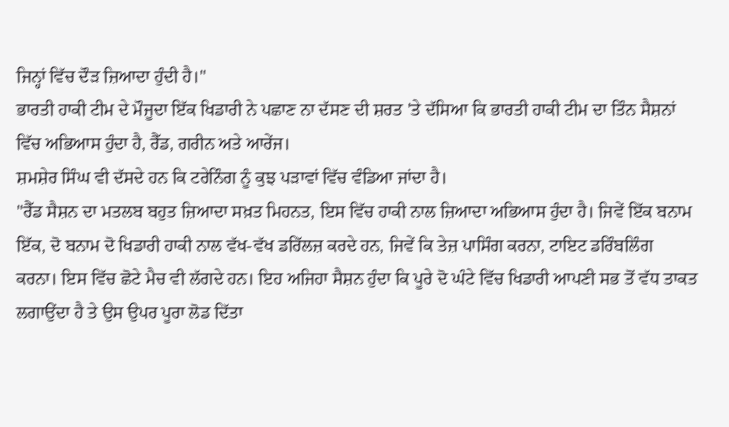ਜਿਨ੍ਹਾਂ ਵਿੱਚ ਦੌੜ ਜ਼ਿਆਦਾ ਹੁੰਦੀ ਹੈ।"
ਭਾਰਤੀ ਹਾਕੀ ਟੀਮ ਦੇ ਮੌਜੂਦਾ ਇੱਕ ਖਿਡਾਰੀ ਨੇ ਪਛਾਣ ਨਾ ਦੱਸਣ ਦੀ ਸ਼ਰਤ 'ਤੇ ਦੱਸਿਆ ਕਿ ਭਾਰਤੀ ਹਾਕੀ ਟੀਮ ਦਾ ਤਿੰਨ ਸੈਸ਼ਨਾਂ ਵਿੱਚ ਅਭਿਆਸ ਹੁੰਦਾ ਹੈ, ਰੈੱਡ, ਗਰੀਨ ਅਤੇ ਆਰੇਂਜ।
ਸ਼ਮਸ਼ੇਰ ਸਿੰਘ ਵੀ ਦੱਸਦੇ ਹਨ ਕਿ ਟਰੇਨਿੰਗ ਨੂੰ ਕੁਝ ਪੜਾਵਾਂ ਵਿੱਚ ਵੰਡਿਆ ਜਾਂਦਾ ਹੈ।
"ਰੈੱਡ ਸੈਸ਼ਨ ਦਾ ਮਤਲਬ ਬਹੁਤ ਜ਼ਿਆਦਾ ਸਖ਼ਤ ਮਿਹਨਤ, ਇਸ ਵਿੱਚ ਹਾਕੀ ਨਾਲ ਜ਼ਿਆਦਾ ਅਭਿਆਸ ਹੁੰਦਾ ਹੈ। ਜਿਵੇਂ ਇੱਕ ਬਨਾਮ ਇੱਕ, ਦੋ ਬਨਾਮ ਦੋ ਖਿਡਾਰੀ ਹਾਕੀ ਨਾਲ ਵੱਖ-ਵੱਖ ਡਰਿੱਲਜ਼ ਕਰਦੇ ਹਨ, ਜਿਵੇਂ ਕਿ ਤੇਜ਼ ਪਾਸਿੰਗ ਕਰਨਾ, ਟਾਇਟ ਡਰਿੰਬਲਿੰਗ ਕਰਨਾ। ਇਸ ਵਿੱਚ ਛੋਟੇ ਮੈਚ ਵੀ ਲੱਗਦੇ ਹਨ। ਇਹ ਅਜਿਹਾ ਸੈਸ਼ਨ ਹੁੰਦਾ ਕਿ ਪੂਰੇ ਦੋ ਘੰਟੇ ਵਿੱਚ ਖਿਡਾਰੀ ਆਪਣੀ ਸਭ ਤੋਂ ਵੱਧ ਤਾਕਤ ਲਗਾਉਂਦਾ ਹੈ ਤੇ ਉਸ ਉਪਰ ਪੂਰਾ ਲੋਡ ਦਿੱਤਾ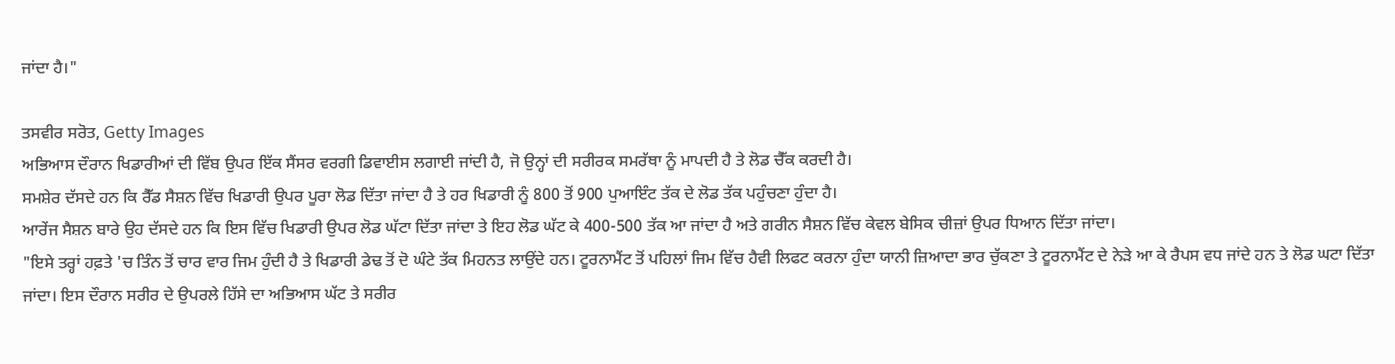ਜਾਂਦਾ ਹੈ।"

ਤਸਵੀਰ ਸਰੋਤ, Getty Images
ਅਭਿਆਸ ਦੌਰਾਨ ਖਿਡਾਰੀਆਂ ਦੀ ਵਿੱਬ ਉਪਰ ਇੱਕ ਸੈਂਸਰ ਵਰਗੀ ਡਿਵਾਈਸ ਲਗਾਈ ਜਾਂਦੀ ਹੈ, ਜੋ ਉਨ੍ਹਾਂ ਦੀ ਸਰੀਰਕ ਸਮਰੱਥਾ ਨੂੰ ਮਾਪਦੀ ਹੈ ਤੇ ਲੋਡ ਚੈੱਕ ਕਰਦੀ ਹੈ।
ਸਮਸ਼ੇਰ ਦੱਸਦੇ ਹਨ ਕਿ ਰੈੱਡ ਸੈਸ਼ਨ ਵਿੱਚ ਖਿਡਾਰੀ ਉਪਰ ਪੂਰਾ ਲੋਡ ਦਿੱਤਾ ਜਾਂਦਾ ਹੈ ਤੇ ਹਰ ਖਿਡਾਰੀ ਨੂੰ 800 ਤੋਂ 900 ਪੁਆਇੰਟ ਤੱਕ ਦੇ ਲੋਡ ਤੱਕ ਪਹੁੰਚਣਾ ਹੁੰਦਾ ਹੈ।
ਆਰੇਂਜ ਸੈਸ਼ਨ ਬਾਰੇ ਉਹ ਦੱਸਦੇ ਹਨ ਕਿ ਇਸ ਵਿੱਚ ਖਿਡਾਰੀ ਉਪਰ ਲੋਡ ਘੱਟਾ ਦਿੱਤਾ ਜਾਂਦਾ ਤੇ ਇਹ ਲੋਡ ਘੱਟ ਕੇ 400-500 ਤੱਕ ਆ ਜਾਂਦਾ ਹੈ ਅਤੇ ਗਰੀਨ ਸੈਸ਼ਨ ਵਿੱਚ ਕੇਵਲ ਬੇਸਿਕ ਚੀਜ਼ਾਂ ਉਪਰ ਧਿਆਨ ਦਿੱਤਾ ਜਾਂਦਾ।
"ਇਸੇ ਤਰ੍ਹਾਂ ਹਫ਼ਤੇ 'ਚ ਤਿੰਨ ਤੋਂ ਚਾਰ ਵਾਰ ਜਿਮ ਹੁੰਦੀ ਹੈ ਤੇ ਖਿਡਾਰੀ ਡੇਢ ਤੋਂ ਦੋ ਘੰਟੇ ਤੱਕ ਮਿਹਨਤ ਲਾਉਂਦੇ ਹਨ। ਟੂਰਨਾਮੈਂਟ ਤੋਂ ਪਹਿਲਾਂ ਜਿਮ ਵਿੱਚ ਹੈਵੀ ਲਿਫਟ ਕਰਨਾ ਹੁੰਦਾ ਯਾਨੀ ਜ਼ਿਆਦਾ ਭਾਰ ਚੁੱਕਣਾ ਤੇ ਟੂਰਨਾਮੈਂਟ ਦੇ ਨੇੜੇ ਆ ਕੇ ਰੈਪਸ ਵਧ ਜਾਂਦੇ ਹਨ ਤੇ ਲੋਡ ਘਟਾ ਦਿੱਤਾ ਜਾਂਦਾ। ਇਸ ਦੌਰਾਨ ਸਰੀਰ ਦੇ ਉਪਰਲੇ ਹਿੱਸੇ ਦਾ ਅਭਿਆਸ ਘੱਟ ਤੇ ਸਰੀਰ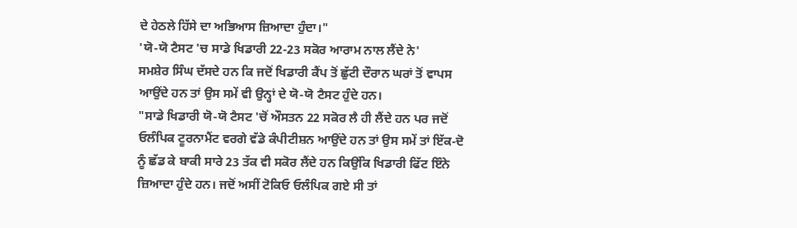ਦੇ ਹੇਠਲੇ ਹਿੱਸੇ ਦਾ ਅਭਿਆਸ ਜ਼ਿਆਦਾ ਹੁੰਦਾ।"
'ਯੋ-ਯੋ ਟੈਸਟ 'ਚ ਸਾਡੇ ਖਿਡਾਰੀ 22-23 ਸਕੋਰ ਆਰਾਮ ਨਾਲ ਲੈਂਦੇ ਨੇ'
ਸਮਸ਼ੇਰ ਸਿੰਘ ਦੱਸਦੇ ਹਨ ਕਿ ਜਦੋਂ ਖਿਡਾਰੀ ਕੈਂਪ ਤੋਂ ਛੁੱਟੀ ਦੌਰਾਨ ਘਰਾਂ ਤੋਂ ਵਾਪਸ ਆਉਂਦੇ ਹਨ ਤਾਂ ਉਸ ਸਮੇਂ ਵੀ ਉਨ੍ਹਾਂ ਦੇ ਯੋ-ਯੋ ਟੈਸਟ ਹੁੰਦੇ ਹਨ।
"ਸਾਡੇ ਖਿਡਾਰੀ ਯੋ-ਯੋ ਟੈਸਟ 'ਚੋਂ ਔਸਤਨ 22 ਸਕੋਰ ਲੈ ਹੀ ਲੈਂਦੇ ਹਨ ਪਰ ਜਦੋਂ ਓਲੰਪਿਕ ਟੂਰਨਾਮੈਂਟ ਵਰਗੇ ਵੱਡੇ ਕੰਪੀਟੀਸ਼ਨ ਆਉਂਦੇ ਹਨ ਤਾਂ ਉਸ ਸਮੇਂ ਤਾਂ ਇੱਕ-ਦੋ ਨੂੰ ਛੱਡ ਕੇ ਬਾਕੀ ਸਾਰੇ 23 ਤੱਕ ਵੀ ਸਕੋਰ ਲੈਂਦੇ ਹਨ ਕਿਉਂਕਿ ਖਿਡਾਰੀ ਫਿੱਟ ਇੰਨੇ ਜ਼ਿਆਦਾ ਹੁੰਦੇ ਹਨ। ਜਦੋਂ ਅਸੀਂ ਟੋਕਿਓ ਓਲੰਪਿਕ ਗਏ ਸੀ ਤਾਂ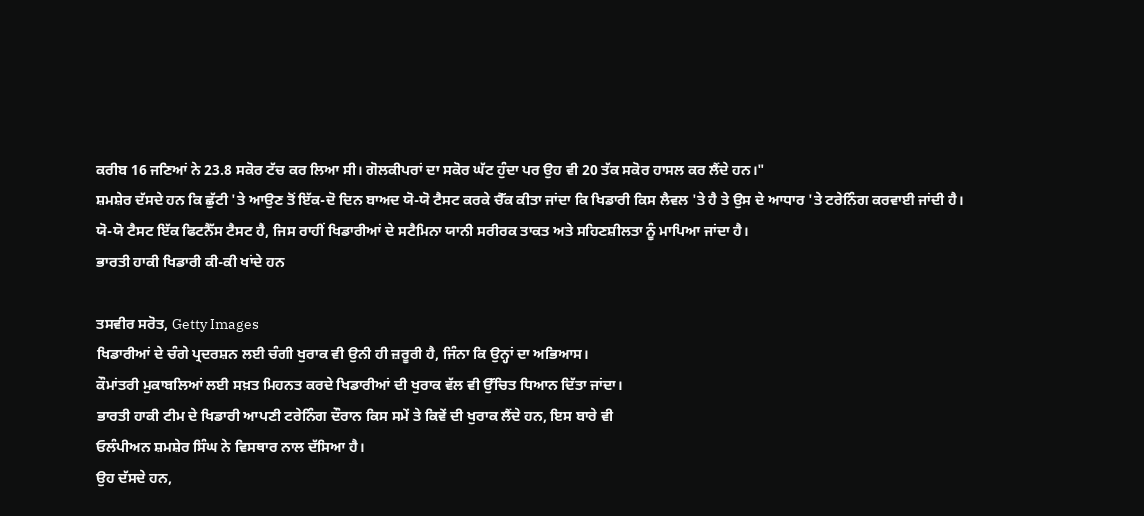ਕਰੀਬ 16 ਜਣਿਆਂ ਨੇ 23.8 ਸਕੋਰ ਟੱਚ ਕਰ ਲਿਆ ਸੀ। ਗੋਲਕੀਪਰਾਂ ਦਾ ਸਕੋਰ ਘੱਟ ਹੁੰਦਾ ਪਰ ਉਹ ਵੀ 20 ਤੱਕ ਸਕੋਰ ਹਾਸਲ ਕਰ ਲੈਂਦੇ ਹਨ।"
ਸ਼ਮਸ਼ੇਰ ਦੱਸਦੇ ਹਨ ਕਿ ਛੁੱਟੀ 'ਤੇ ਆਉਣ ਤੋਂ ਇੱਕ-ਦੋ ਦਿਨ ਬਾਅਦ ਯੋ-ਯੋ ਟੈਸਟ ਕਰਕੇ ਚੈੱਕ ਕੀਤਾ ਜਾਂਦਾ ਕਿ ਖਿਡਾਰੀ ਕਿਸ ਲੈਵਲ 'ਤੇ ਹੈ ਤੇ ਉਸ ਦੇ ਆਧਾਰ 'ਤੇ ਟਰੇਨਿੰਗ ਕਰਵਾਈ ਜਾਂਦੀ ਹੈ।
ਯੋ-ਯੋ ਟੈਸਟ ਇੱਕ ਫਿਟਨੈੱਸ ਟੈਸਟ ਹੈ, ਜਿਸ ਰਾਹੀਂ ਖਿਡਾਰੀਆਂ ਦੇ ਸਟੈਮਿਨਾ ਯਾਨੀ ਸਰੀਰਕ ਤਾਕਤ ਅਤੇ ਸਹਿਣਸ਼ੀਲਤਾ ਨੂੰ ਮਾਪਿਆ ਜਾਂਦਾ ਹੈ।
ਭਾਰਤੀ ਹਾਕੀ ਖਿਡਾਰੀ ਕੀ-ਕੀ ਖਾਂਦੇ ਹਨ

ਤਸਵੀਰ ਸਰੋਤ, Getty Images
ਖਿਡਾਰੀਆਂ ਦੇ ਚੰਗੇ ਪ੍ਰਦਰਸ਼ਨ ਲਈ ਚੰਗੀ ਖੁਰਾਕ ਵੀ ਉਨੀ ਹੀ ਜ਼ਰੂਰੀ ਹੈ, ਜਿੰਨਾ ਕਿ ਉਨ੍ਹਾਂ ਦਾ ਅਭਿਆਸ।
ਕੌਮਾਂਤਰੀ ਮੁਕਾਬਲਿਆਂ ਲਈ ਸਖ਼ਤ ਮਿਹਨਤ ਕਰਦੇ ਖਿਡਾਰੀਆਂ ਦੀ ਖੁਰਾਕ ਵੱਲ ਵੀ ਉੱਚਿਤ ਧਿਆਨ ਦਿੱਤਾ ਜਾਂਦਾ।
ਭਾਰਤੀ ਹਾਕੀ ਟੀਮ ਦੇ ਖਿਡਾਰੀ ਆਪਣੀ ਟਰੇਨਿੰਗ ਦੌਰਾਨ ਕਿਸ ਸਮੇਂ ਤੇ ਕਿਵੇਂ ਦੀ ਖੁਰਾਕ ਲੈਂਦੇ ਹਨ, ਇਸ ਬਾਰੇ ਵੀ
ਓਲੰਪੀਅਨ ਸ਼ਮਸ਼ੇਰ ਸਿੰਘ ਨੇ ਵਿਸਥਾਰ ਨਾਲ ਦੱਸਿਆ ਹੈ।
ਉਹ ਦੱਸਦੇ ਹਨ,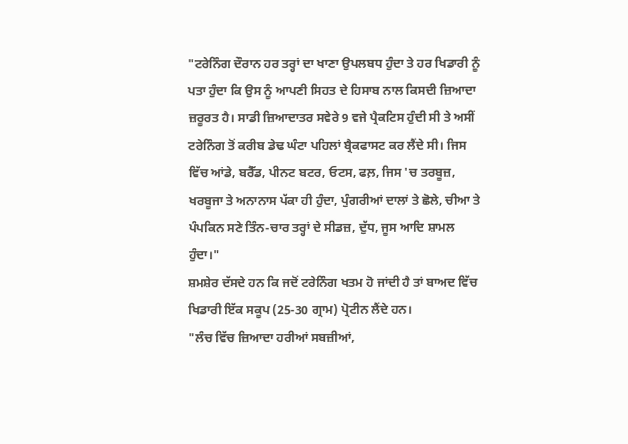"ਟਰੇਨਿੰਗ ਦੌਰਾਨ ਹਰ ਤਰ੍ਹਾਂ ਦਾ ਖਾਣਾ ਉਪਲਬਧ ਹੁੰਦਾ ਤੇ ਹਰ ਖਿਡਾਰੀ ਨੂੰ ਪਤਾ ਹੁੰਦਾ ਕਿ ਉਸ ਨੂੰ ਆਪਣੀ ਸਿਹਤ ਦੇ ਹਿਸਾਬ ਨਾਲ ਕਿਸਦੀ ਜ਼ਿਆਦਾ ਜ਼ਰੂਰਤ ਹੈ। ਸਾਡੀ ਜ਼ਿਆਦਾਤਰ ਸਵੇਰੇ 9 ਵਜੇ ਪ੍ਰੈਕਟਿਸ ਹੁੰਦੀ ਸੀ ਤੇ ਅਸੀਂ ਟਰੇਨਿੰਗ ਤੋਂ ਕਰੀਬ ਡੇਢ ਘੰਟਾ ਪਹਿਲਾਂ ਬ੍ਰੈਕਫਾਸਟ ਕਰ ਲੈਂਦੇ ਸੀ। ਜਿਸ ਵਿੱਚ ਆਂਡੇ, ਬਰੈੱਡ, ਪੀਨਟ ਬਟਰ, ਓਟਸ, ਫਲ਼, ਜਿਸ 'ਚ ਤਰਬੂਜ਼, ਖਰਬੂਜਾ ਤੇ ਅਨਾਨਾਸ ਪੱਕਾ ਹੀ ਹੁੰਦਾ, ਪੁੰਗਰੀਆਂ ਦਾਲਾਂ ਤੇ ਛੋਲੇ, ਚੀਆ ਤੇ ਪੰਪਕਿਨ ਸਣੇ ਤਿੰਨ-ਚਾਰ ਤਰ੍ਹਾਂ ਦੇ ਸੀਡਜ਼, ਦੁੱਧ, ਜੂਸ ਆਦਿ ਸ਼ਾਮਲ ਹੁੰਦਾ।"
ਸ਼ਮਸ਼ੇਰ ਦੱਸਦੇ ਹਨ ਕਿ ਜਦੋਂ ਟਰੇਨਿੰਗ ਖਤਮ ਹੋ ਜਾਂਦੀ ਹੈ ਤਾਂ ਬਾਅਦ ਵਿੱਚ ਖਿਡਾਰੀ ਇੱਕ ਸਕੂਪ (25-30 ਗ੍ਰਾਮ) ਪ੍ਰੋਟੀਨ ਲੈਂਦੇ ਹਨ।
"ਲੰਚ ਵਿੱਚ ਜ਼ਿਆਦਾ ਹਰੀਆਂ ਸਬਜ਼ੀਆਂ,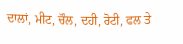ਦਾਲਾਂ, ਮੀਟ, ਚੌਲ, ਦਹੀ, ਰੋਟੀ, ਫਲ ਤੇ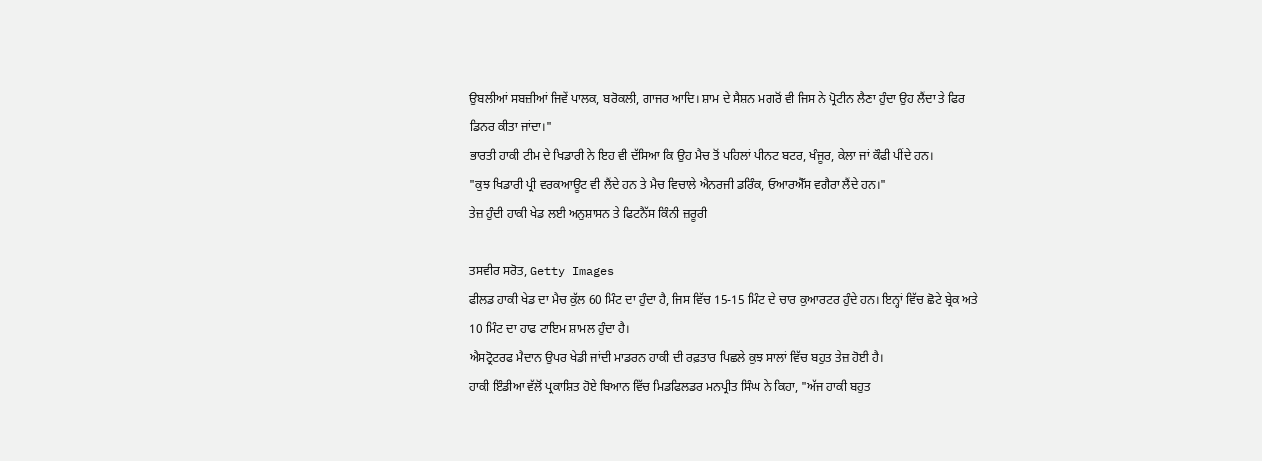ਉਬਲੀਆਂ ਸਬਜ਼ੀਆਂ ਜਿਵੇਂ ਪਾਲਕ, ਬਰੋਕਲੀ, ਗਾਜਰ ਆਦਿ। ਸ਼ਾਮ ਦੇ ਸੈਸ਼ਨ ਮਗਰੋਂ ਵੀ ਜਿਸ ਨੇ ਪ੍ਰੋਟੀਨ ਲੈਣਾ ਹੁੰਦਾ ਉਹ ਲੈਂਦਾ ਤੇ ਫਿਰ ਡਿਨਰ ਕੀਤਾ ਜਾਂਦਾ।"
ਭਾਰਤੀ ਹਾਕੀ ਟੀਮ ਦੇ ਖਿਡਾਰੀ ਨੇ ਇਹ ਵੀ ਦੱਸਿਆ ਕਿ ਉਹ ਮੈਚ ਤੋਂ ਪਹਿਲਾਂ ਪੀਨਟ ਬਟਰ, ਖੰਜੂਰ, ਕੇਲਾ ਜਾਂ ਕੌਫੀ ਪੀਂਦੇ ਹਨ।
"ਕੁਝ ਖਿਡਾਰੀ ਪ੍ਰੀ ਵਰਕਆਊਟ ਵੀ ਲੈਂਦੇ ਹਨ ਤੇ ਮੈਚ ਵਿਚਾਲੇ ਐਨਰਜੀ ਡਰਿੰਕ, ਓਆਰਐੱਸ ਵਗੈਰਾ ਲੈਂਦੇ ਹਨ।"
ਤੇਜ਼ ਹੁੰਦੀ ਹਾਕੀ ਖੇਡ ਲਈ ਅਨੁਸ਼ਾਸਨ ਤੇ ਫਿਟਨੈੱਸ ਕਿੰਨੀ ਜ਼ਰੂਰੀ

ਤਸਵੀਰ ਸਰੋਤ, Getty Images
ਫੀਲਡ ਹਾਕੀ ਖੇਡ ਦਾ ਮੈਚ ਕੁੱਲ 60 ਮਿੰਟ ਦਾ ਹੁੰਦਾ ਹੈ, ਜਿਸ ਵਿੱਚ 15-15 ਮਿੰਟ ਦੇ ਚਾਰ ਕੁਆਰਟਰ ਹੁੰਦੇ ਹਨ। ਇਨ੍ਹਾਂ ਵਿੱਚ ਛੋਟੇ ਬ੍ਰੇਕ ਅਤੇ 10 ਮਿੰਟ ਦਾ ਹਾਫ ਟਾਇਮ ਸ਼ਾਮਲ ਹੁੰਦਾ ਹੈ।
ਐਸਟ੍ਰੋਟਰਫ ਮੈਦਾਨ ਉਪਰ ਖੇਡੀ ਜਾਂਦੀ ਮਾਡਰਨ ਹਾਕੀ ਦੀ ਰਫ਼ਤਾਰ ਪਿਛਲੇ ਕੁਝ ਸਾਲਾਂ ਵਿੱਚ ਬਹੁਤ ਤੇਜ਼ ਹੋਈ ਹੈ।
ਹਾਕੀ ਇੰਡੀਆ ਵੱਲੋਂ ਪ੍ਰਕਾਸ਼ਿਤ ਹੋਏ ਬਿਆਨ ਵਿੱਚ ਮਿਡਫਿਲਡਰ ਮਨਪ੍ਰੀਤ ਸਿੰਘ ਨੇ ਕਿਹਾ, "ਅੱਜ ਹਾਕੀ ਬਹੁਤ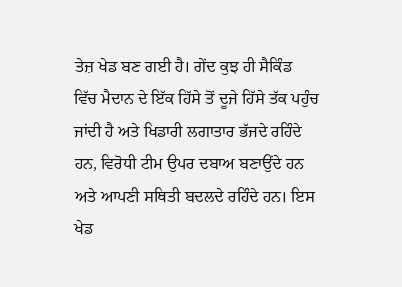ਤੇਜ਼ ਖੇਡ ਬਣ ਗਈ ਹੈ। ਗੇਂਦ ਕੁਝ ਹੀ ਸੈਕਿੰਡ ਵਿੱਚ ਮੈਦਾਨ ਦੇ ਇੱਕ ਹਿੱਸੇ ਤੋਂ ਦੂਜੇ ਹਿੱਸੇ ਤੱਕ ਪਹੁੰਚ ਜਾਂਦੀ ਹੈ ਅਤੇ ਖਿਡਾਰੀ ਲਗਾਤਾਰ ਭੱਜਦੇ ਰਹਿੰਦੇ ਹਨ, ਵਿਰੋਧੀ ਟੀਮ ਉਪਰ ਦਬਾਅ ਬਣਾਉਂਦੇ ਹਨ ਅਤੇ ਆਪਣੀ ਸਥਿਤੀ ਬਦਲਦੇ ਰਹਿੰਦੇ ਹਨ। ਇਸ ਖੇਡ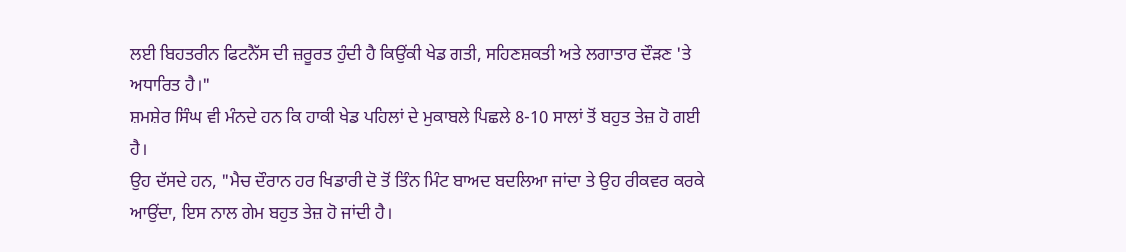ਲਈ ਬਿਹਤਰੀਨ ਫਿਟਨੈੱਸ ਦੀ ਜ਼ਰੂਰਤ ਹੁੰਦੀ ਹੈ ਕਿਉਂਕੀ ਖੇਡ ਗਤੀ, ਸਹਿਣਸ਼ਕਤੀ ਅਤੇ ਲਗਾਤਾਰ ਦੌੜਣ 'ਤੇ ਅਧਾਰਿਤ ਹੈ।"
ਸ਼ਮਸ਼ੇਰ ਸਿੰਘ ਵੀ ਮੰਨਦੇ ਹਨ ਕਿ ਹਾਕੀ ਖੇਡ ਪਹਿਲਾਂ ਦੇ ਮੁਕਾਬਲੇ ਪਿਛਲੇ 8-10 ਸਾਲਾਂ ਤੋਂ ਬਹੁਤ ਤੇਜ਼ ਹੋ ਗਈ ਹੈ।
ਉਹ ਦੱਸਦੇ ਹਨ, "ਮੈਚ ਦੌਰਾਨ ਹਰ ਖਿਡਾਰੀ ਦੋ ਤੋਂ ਤਿੰਨ ਮਿੰਟ ਬਾਅਦ ਬਦਲਿਆ ਜਾਂਦਾ ਤੇ ਉਹ ਰੀਕਵਰ ਕਰਕੇ ਆਉਂਦਾ, ਇਸ ਨਾਲ ਗੇਮ ਬਹੁਤ ਤੇਜ਼ ਹੋ ਜਾਂਦੀ ਹੈ।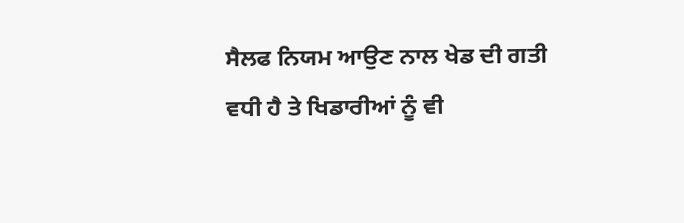ਸੈਲਫ ਨਿਯਮ ਆਉਣ ਨਾਲ ਖੇਡ ਦੀ ਗਤੀ ਵਧੀ ਹੈ ਤੇ ਖਿਡਾਰੀਆਂ ਨੂੰ ਵੀ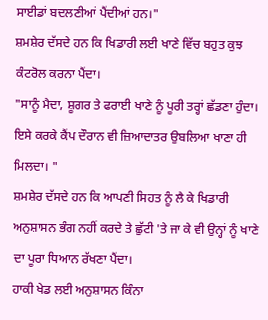ਸਾਈਡਾਂ ਬਦਲਣੀਆਂ ਪੈਂਦੀਆਂ ਹਨ।"
ਸ਼ਮਸ਼ੇਰ ਦੱਸਦੇ ਹਨ ਕਿ ਖਿਡਾਰੀ ਲਈ ਖਾਣੇ ਵਿੱਚ ਬਹੁਤ ਕੁਝ ਕੰਟਰੋਲ ਕਰਨਾ ਪੈਂਦਾ।
"ਸਾਨੂੰ ਮੈਦਾ, ਸ਼ੂਗਰ ਤੇ ਫਰਾਈ ਖਾਣੇ ਨੂੰ ਪੂਰੀ ਤਰ੍ਹਾਂ ਛੱਡਣਾ ਹੁੰਦਾ। ਇਸੇ ਕਰਕੇ ਕੈਂਪ ਦੌਰਾਨ ਵੀ ਜ਼ਿਆਦਾਤਰ ਉਬਲਿਆ ਖਾਣਾ ਹੀ ਮਿਲਦਾ। "
ਸ਼ਮਸ਼ੇਰ ਦੱਸਦੇ ਹਨ ਕਿ ਆਪਣੀ ਸਿਹਤ ਨੂੰ ਲੈ ਕੇ ਖਿਡਾਰੀ ਅਨੁਸ਼ਾਸਨ ਭੰਗ ਨਹੀਂ ਕਰਦੇ ਤੇ ਛੁੱਟੀ 'ਤੇ ਜਾ ਕੇ ਵੀ ਉਨ੍ਹਾਂ ਨੂੰ ਖਾਣੇ ਦਾ ਪੂਰਾ ਧਿਆਨ ਰੱਖਣਾ ਪੈਂਦਾ।
ਹਾਕੀ ਖੇਡ ਲਈ ਅਨੁਸ਼ਾਸਨ ਕਿੰਨਾ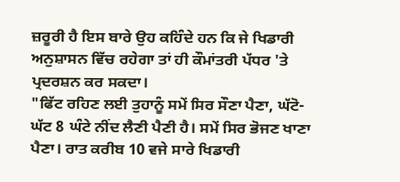ਜ਼ਰੂਰੀ ਹੈ ਇਸ ਬਾਰੇ ਉਹ ਕਹਿੰਦੇ ਹਨ ਕਿ ਜੇ ਖਿਡਾਰੀ ਅਨੁਸ਼ਾਸਨ ਵਿੱਚ ਰਹੇਗਾ ਤਾਂ ਹੀ ਕੌਮਾਂਤਰੀ ਪੱਧਰ 'ਤੇ ਪ੍ਰਦਰਸ਼ਨ ਕਰ ਸਕਦਾ।
"ਫਿੱਟ ਰਹਿਣ ਲਈ ਤੁਹਾਨੂੰ ਸਮੇਂ ਸਿਰ ਸੌਣਾ ਪੈਣਾ, ਘੱਟੋ-ਘੱਟ 8 ਘੰਟੇ ਨੀਂਦ ਲੈਣੀ ਪੈਣੀ ਹੈ। ਸਮੇਂ ਸਿਰ ਭੋਜਣ ਖਾਣਾ ਪੈਣਾ। ਰਾਤ ਕਰੀਬ 10 ਵਜੇ ਸਾਰੇ ਖਿਡਾਰੀ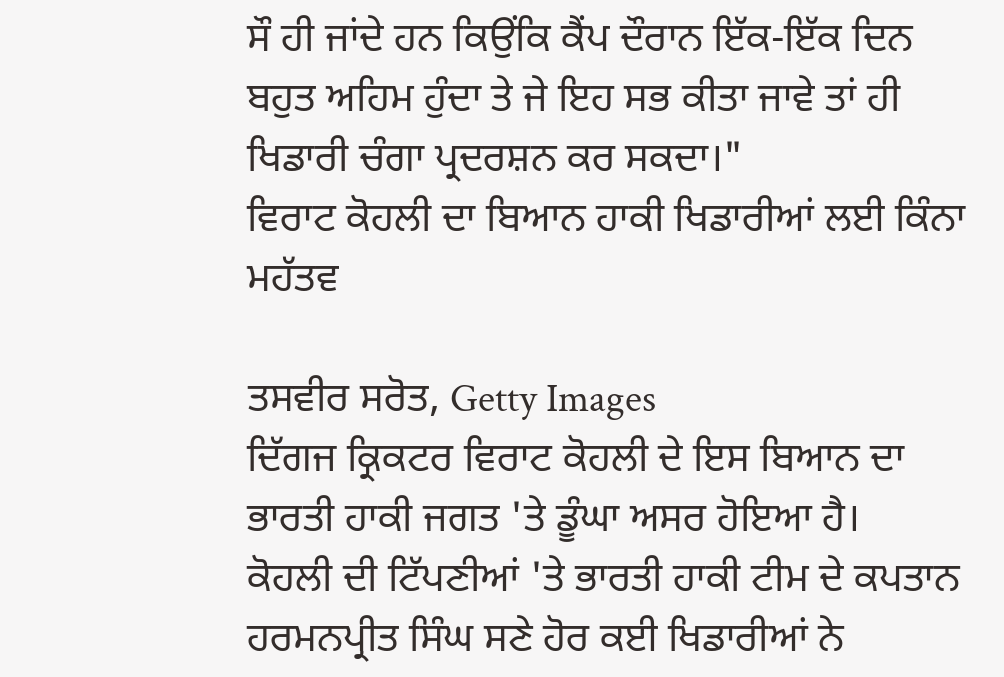ਸੌ ਹੀ ਜਾਂਦੇ ਹਨ ਕਿਉਂਕਿ ਕੈਂਪ ਦੌਰਾਨ ਇੱਕ-ਇੱਕ ਦਿਨ ਬਹੁਤ ਅਹਿਮ ਹੁੰਦਾ ਤੇ ਜੇ ਇਹ ਸਭ ਕੀਤਾ ਜਾਵੇ ਤਾਂ ਹੀ ਖਿਡਾਰੀ ਚੰਗਾ ਪ੍ਰਦਰਸ਼ਨ ਕਰ ਸਕਦਾ।"
ਵਿਰਾਟ ਕੋਹਲੀ ਦਾ ਬਿਆਨ ਹਾਕੀ ਖਿਡਾਰੀਆਂ ਲਈ ਕਿੰਨਾ ਮਹੱਤਵ

ਤਸਵੀਰ ਸਰੋਤ, Getty Images
ਦਿੱਗਜ ਕ੍ਰਿਕਟਰ ਵਿਰਾਟ ਕੋਹਲੀ ਦੇ ਇਸ ਬਿਆਨ ਦਾ ਭਾਰਤੀ ਹਾਕੀ ਜਗਤ 'ਤੇ ਡੂੰਘਾ ਅਸਰ ਹੋਇਆ ਹੈ।
ਕੋਹਲੀ ਦੀ ਟਿੱਪਣੀਆਂ 'ਤੇ ਭਾਰਤੀ ਹਾਕੀ ਟੀਮ ਦੇ ਕਪਤਾਨ ਹਰਮਨਪ੍ਰੀਤ ਸਿੰਘ ਸਣੇ ਹੋਰ ਕਈ ਖਿਡਾਰੀਆਂ ਨੇ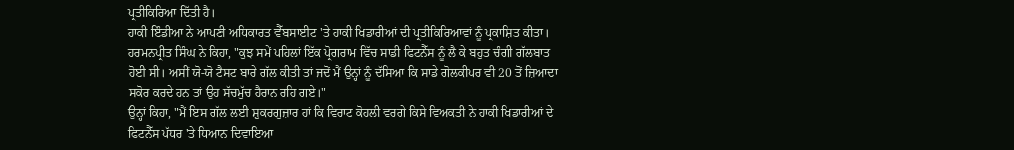ਪ੍ਰਤੀਕਿਰਿਆ ਦਿੱਤੀ ਹੈ।
ਹਾਕੀ ਇੰਡੀਆ ਨੇ ਆਪਣੀ ਅਧਿਕਾਰਤ ਵੈੱਬਸਾਈਟ 'ਤੇ ਹਾਕੀ ਖਿਡਾਰੀਆਂ ਦੀ ਪ੍ਰਤੀਕਿਰਿਆਵਾਂ ਨੂੰ ਪ੍ਰਕਾਸ਼ਿਤ ਕੀਤਾ।
ਹਰਮਨਪ੍ਰੀਤ ਸਿੰਘ ਨੇ ਕਿਹਾ, "ਕੁਝ ਸਮੇਂ ਪਹਿਲਾਂ ਇੱਕ ਪ੍ਰੋਗਰਾਮ ਵਿੱਚ ਸਾਡੀ ਫਿਟਨੈੱਸ ਨੂੰ ਲੈ ਕੇ ਬਹੁਤ ਚੰਗੀ ਗੱਲਬਾਤ ਹੋਈ ਸੀ। ਅਸੀਂ ਯੋ-ਯੋ ਟੈਸਟ ਬਾਰੇ ਗੱਲ ਕੀਤੀ ਤਾਂ ਜਦੋਂ ਮੈਂ ਉਨ੍ਹਾਂ ਨੂੰ ਦੱਸਿਆ ਕਿ ਸਾਡੇ ਗੋਲਕੀਪਰ ਵੀ 20 ਤੋਂ ਜ਼ਿਆਦਾ ਸਕੋਰ ਕਰਦੇ ਹਨ ਤਾਂ ਉਹ ਸੱਚਮੁੱਚ ਹੈਰਾਨ ਰਹਿ ਗਏ।"
ਉਨ੍ਹਾਂ ਕਿਹਾ, "ਮੈਂ ਇਸ ਗੱਲ ਲਈ ਸ਼ੁਕਰਗੁਜ਼ਾਰ ਹਾਂ ਕਿ ਵਿਰਾਟ ਕੋਹਲੀ ਵਰਗੇ ਕਿਸੇ ਵਿਅਕਤੀ ਨੇ ਹਾਕੀ ਖਿਡਾਰੀਆਂ ਦੇ ਫਿਟਨੈੱਸ ਪੱਧਰ 'ਤੇ ਧਿਆਨ ਦਿਵਾਇਆ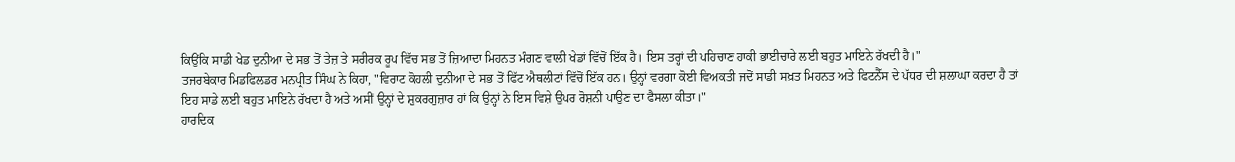ਕਿਉਂਕਿ ਸਾਡੀ ਖੇਡ ਦੁਨੀਆ ਦੇ ਸਭ ਤੋਂ ਤੇਜ਼ ਤੇ ਸਰੀਰਕ ਰੂਪ ਵਿੱਚ ਸਭ ਤੋਂ ਜ਼ਿਆਦਾ ਮਿਹਨਤ ਮੰਗਣ ਵਾਲੀ ਖੇਡਾਂ ਵਿੱਚੋਂ ਇੱਕ ਹੈ। ਇਸ ਤਰ੍ਹਾਂ ਦੀ ਪਹਿਚਾਣ ਹਾਕੀ ਭਾਈਚਾਰੇ ਲਈ ਬਹੁਤ ਮਾਇਨੇ ਰੱਖਦੀ ਹੈ।"
ਤਜਰਬੇਕਾਰ ਮਿਡਫਿਲਡਰ ਮਨਪ੍ਰੀਤ ਸਿੰਘ ਨੇ ਕਿਹਾ, "ਵਿਰਾਟ ਕੋਹਲੀ ਦੁਨੀਆ ਦੇ ਸਭ ਤੋਂ ਫਿੱਟ ਐਥਲੀਟਾਂ ਵਿੱਚੋਂ ਇੱਕ ਹਨ। ਉਨ੍ਹਾਂ ਵਰਗਾ ਕੋਈ ਵਿਅਕਤੀ ਜਦੋਂ ਸਾਡੀ ਸਖ਼ਤ ਮਿਹਨਤ ਅਤੇ ਫਿਟਨੈੱਸ ਦੇ ਪੱਧਰ ਦੀ ਸ਼ਲਾਘਾ ਕਰਦਾ ਹੈ ਤਾਂ ਇਹ ਸਾਡੇ ਲਈ ਬਹੁਤ ਮਾਇਨੇ ਰੱਖਦਾ ਹੈ ਅਤੇ ਅਸੀਂ ਉਨ੍ਹਾਂ ਦੇ ਸ਼ੁਕਰਗੁਜ਼ਾਰ ਹਾਂ ਕਿ ਉਨ੍ਹਾਂ ਨੇ ਇਸ ਵਿਸ਼ੇ ਉਪਰ ਰੋਸ਼ਨੀ ਪਾਉਣ ਦਾ ਫੈਸਲਾ ਕੀਤਾ।"
ਹਾਰਦਿਕ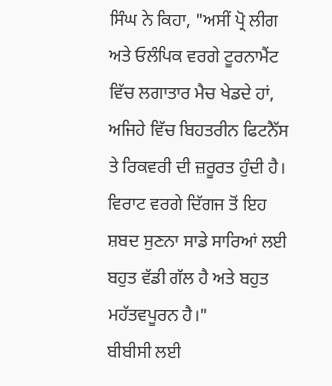ਸਿੰਘ ਨੇ ਕਿਹਾ, "ਅਸੀਂ ਪ੍ਰੋ ਲੀਗ ਅਤੇ ਓਲੰਪਿਕ ਵਰਗੇ ਟੂਰਨਾਮੈਂਟ ਵਿੱਚ ਲਗਾਤਾਰ ਮੈਚ ਖੇਡਦੇ ਹਾਂ, ਅਜਿਹੇ ਵਿੱਚ ਬਿਹਤਰੀਨ ਫਿਟਨੈੱਸ ਤੇ ਰਿਕਵਰੀ ਦੀ ਜ਼ਰੂਰਤ ਹੁੰਦੀ ਹੈ। ਵਿਰਾਟ ਵਰਗੇ ਦਿੱਗਜ ਤੋਂ ਇਹ ਸ਼ਬਦ ਸੁਣਨਾ ਸਾਡੇ ਸਾਰਿਆਂ ਲਈ ਬਹੁਤ ਵੱਡੀ ਗੱਲ ਹੈ ਅਤੇ ਬਹੁਤ ਮਹੱਤਵਪੂਰਨ ਹੈ।"
ਬੀਬੀਸੀ ਲਈ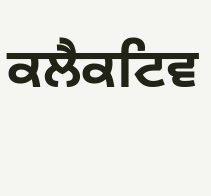ਕਲੈਕਟਿਵ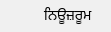ਨਿਊਜ਼ਰੂਮ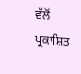ਵੱਲੋਂ ਪ੍ਰਕਾਸ਼ਿਤ